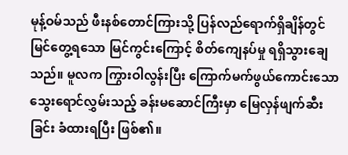မုန့်ဝမ်သည် ဖီးနစ်တောင်ကြားသို့ ပြန်လည်ရောက်ရှိချိန်တွင် မြင်တွေ့ရသော မြင်ကွင်းကြောင့် စိတ်ကျေနပ်မှု ရရှိသွားချေသည်။ မူလက ကြွားဝါလွန်းပြီး ကြောက်မက်ဖွယ်ကောင်းသော သွေးရောင်လွှမ်းသည့် ခန်းမဆောင်ကြီးမှာ မြေလှန်ဖျက်ဆီးခြင်း ခံထားရပြီး ဖြစ်၏။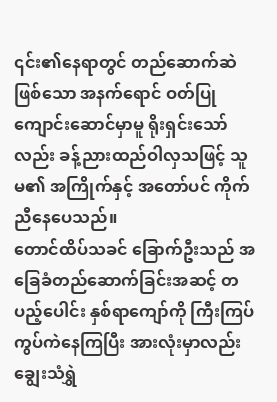၎င်း၏နေရာတွင် တည်ဆောက်ဆဲဖြစ်သော အနက်ရောင် ဝတ်ပြုကျောင်းဆောင်မှာမူ ရိုးရှင်းသော်လည်း ခန့်ညားထည်ဝါလှသဖြင့် သူမ၏ အကြိုက်နှင့် အတော်ပင် ကိုက်ညီနေပေသည်။
တောင်ထိပ်သခင် ခြောက်ဦးသည် အခြေခံတည်ဆောက်ခြင်းအဆင့် တပည့်ပေါင်း နှစ်ရာကျော်ကို ကြီးကြပ်ကွပ်ကဲနေကြပြီး အားလုံးမှာလည်း ချွေးသံရွှဲ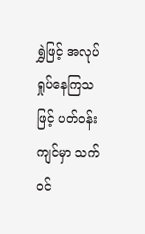ရွှဲဖြင့် အလုပ်ရှုပ်နေကြသဖြင့် ပတ်ဝန်းကျင်မှာ သက်ဝင်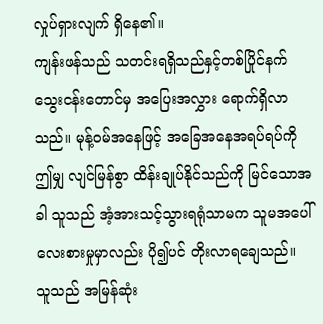လှုပ်ရှားလျက် ရှိနေ၏။
ကျန်းဖန်သည် သတင်းရရှိသည်နှင့်တစ်ပြိုင်နက် သွေးငန်းတောင်မှ အပြေးအလွှား ရောက်ရှိလာသည်။ မုန့်ဝမ်အနေဖြင့် အခြေအနေအရပ်ရပ်ကို ဤမျှ လျင်မြန်စွာ ထိန်းချုပ်နိုင်သည်ကို မြင်သောအခါ သူသည် အံ့အားသင့်သွားရရုံသာမက သူမအပေါ် လေးစားမှုမှာလည်း ပို၍ပင် တိုးလာရချေသည်။
သူသည် အမြန်ဆုံး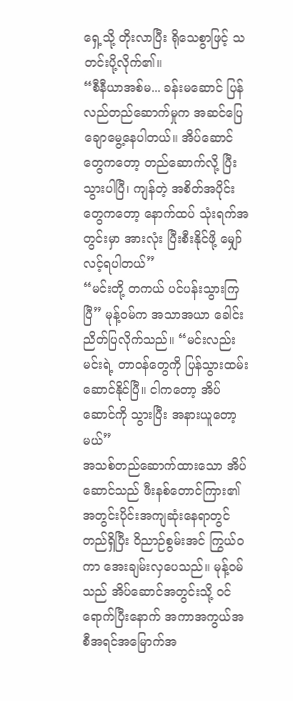ရှေ့သို့ တိုးလာပြီး ရိုသေစွာဖြင့် သတင်းပို့လိုက်၏။
“စီနီယာအစ်မ... ခန်းမဆောင် ပြန်လည်တည်ဆောက်မှုက အဆင်ပြေချောမွေ့နေပါတယ်။ အိပ်ဆောင်တွေကတော့ တည်ဆောက်လို့ ပြီးသွားပါပြီ၊ ကျန်တဲ့ အစိတ်အပိုင်းတွေကတော့ နောက်ထပ် သုံးရက်အတွင်းမှာ အားလုံး ပြီးစီးနိုင်ဖို့ မျှော်လင့်ရပါတယ်”
“မင်းတို့ တကယ် ပင်ပန်းသွားကြပြီ” မုန့်ဝမ်က အသာအယာ ခေါင်းညိတ်ပြလိုက်သည်။ “မင်းလည်း မင်းရဲ့ တာဝန်တွေကို ပြန်သွားထမ်းဆောင်နိုင်ပြီ။ ငါကတော့ အိပ်ဆောင်ကို သွားပြီး အနားယူတော့မယ်”
အသစ်တည်ဆောက်ထားသော အိပ်ဆောင်သည် ဖီးနစ်တောင်ကြား၏ အတွင်းပိုင်းအကျဆုံးနေရာတွင် တည်ရှိပြီး ဝိညာဉ်စွမ်းအင် ကြွယ်ဝကာ အေးချမ်းလှပေသည်။ မုန့်ဝမ်သည် အိပ်ဆောင်အတွင်းသို့ ဝင်ရောက်ပြီးနောက် အကာအကွယ်အစီအရင်အမြောက်အ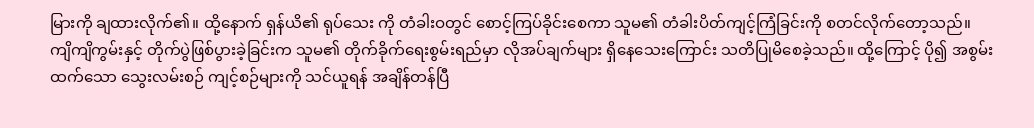မြားကို ချထားလိုက်၏။ ထို့နောက် ရှန်ယိ၏ ရုပ်သေး ကို တံခါးဝတွင် စောင့်ကြပ်ခိုင်းစေကာ သူမ၏ တံခါးပိတ်ကျင့်ကြံခြင်းကို စတင်လိုက်တော့သည်။
ကျိကျိကွမ်းနှင့် တိုက်ပွဲဖြစ်ပွားခဲ့ခြင်းက သူမ၏ တိုက်ခိုက်ရေးစွမ်းရည်မှာ လိုအပ်ချက်များ ရှိနေသေးကြောင်း သတိပြုမိစေခဲ့သည်။ ထို့ကြောင့် ပို၍ အစွမ်းထက်သော သွေးလမ်းစဉ် ကျင့်စဉ်များကို သင်ယူရန် အချိန်တန်ပြီ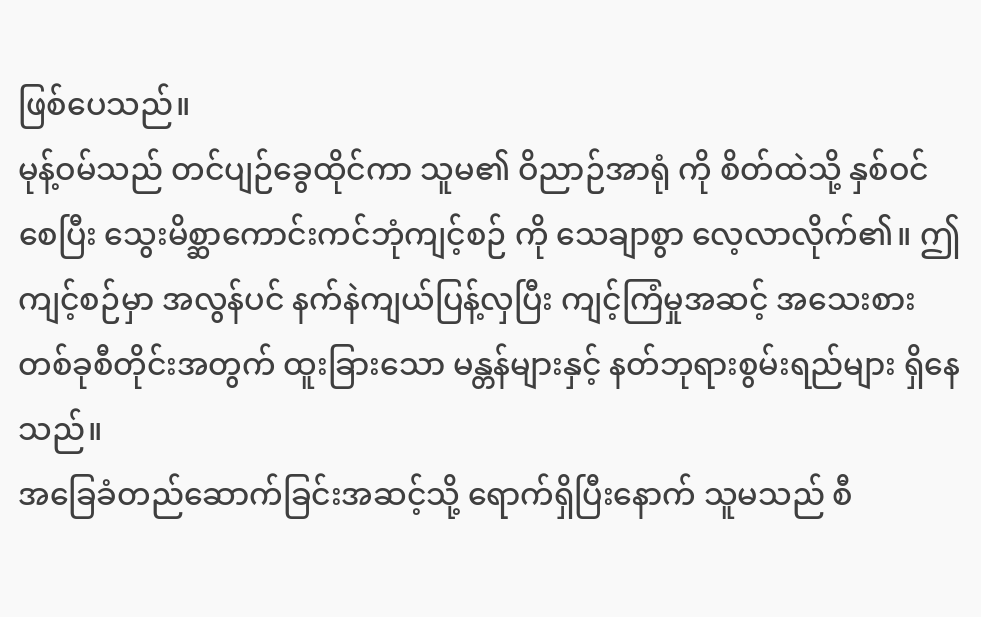ဖြစ်ပေသည်။
မုန့်ဝမ်သည် တင်ပျဉ်ခွေထိုင်ကာ သူမ၏ ဝိညာဉ်အာရုံ ကို စိတ်ထဲသို့ နှစ်ဝင်စေပြီး သွေးမိစ္ဆာကောင်းကင်ဘုံကျင့်စဉ် ကို သေချာစွာ လေ့လာလိုက်၏။ ဤကျင့်စဉ်မှာ အလွန်ပင် နက်နဲကျယ်ပြန့်လှပြီး ကျင့်ကြံမှုအဆင့် အသေးစားတစ်ခုစီတိုင်းအတွက် ထူးခြားသော မန္တန်များနှင့် နတ်ဘုရားစွမ်းရည်များ ရှိနေသည်။
အခြေခံတည်ဆောက်ခြင်းအဆင့်သို့ ရောက်ရှိပြီးနောက် သူမသည် စီ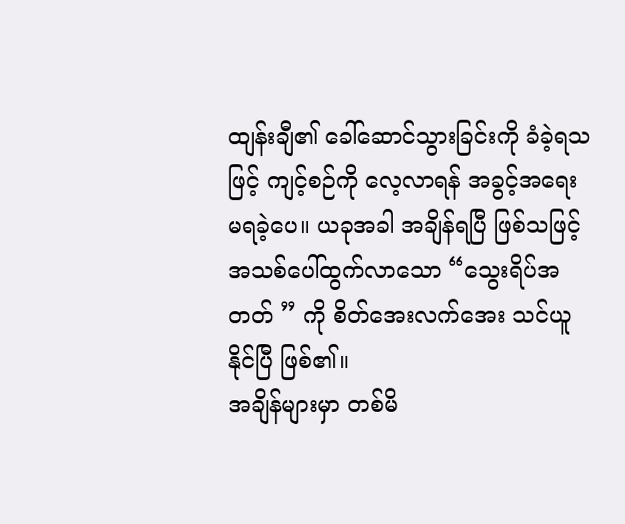ထျန်းချီ၏ ခေါ်ဆောင်သွားခြင်းကို ခံခဲ့ရသဖြင့် ကျင့်စဉ်ကို လေ့လာရန် အခွင့်အရေး မရခဲ့ပေ။ ယခုအခါ အချိန်ရပြီ ဖြစ်သဖြင့် အသစ်ပေါ်ထွက်လာသော “သွေးရိပ်အတတ် ” ကို စိတ်အေးလက်အေး သင်ယူနိုင်ပြီ ဖြစ်၏။
အချိန်များမှာ တစ်မိ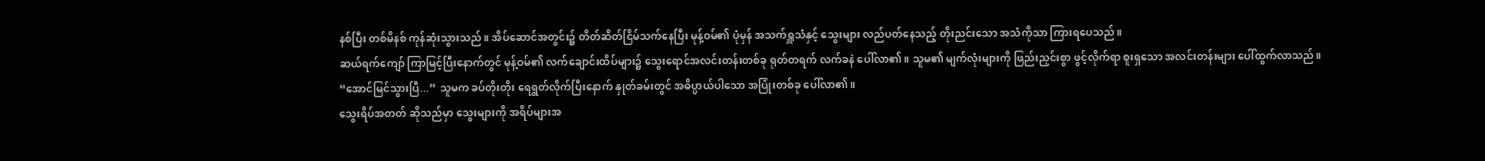နစ်ပြီး တစ်မိနစ် ကုန်ဆုံးသွားသည်။ အိပ်ဆောင်အတွင်း၌ တိတ်ဆိတ်ငြိမ်သက်နေပြီး မုန့်ဝမ်၏ ပုံမှန် အသက်ရှူသံနှင့် သွေးများ လည်ပတ်နေသည့် တိုးညင်းသော အသံကိုသာ ကြားရပေသည်။
ဆယ်ရက်ကျော် ကြာမြင့်ပြီးနောက်တွင် မုန့်ဝမ်၏ လက်ချောင်းထိပ်များ၌ သွေးရောင်အလင်းတန်းတစ်ခု ရုတ်တရက် လက်ခနဲ ပေါ်လာ၏။ သူမ၏ မျက်လုံးများကို ဖြည်းညှင်းစွာ ဖွင့်လိုက်ရာ စူးရှသော အလင်းတန်းများ ပေါ်ထွက်လာသည်။
“အောင်မြင်သွားပြီ...” သူမက ခပ်တိုးတိုး ရေရွတ်လိုက်ပြီးနောက် နှုတ်ခမ်းတွင် အဓိပ္ပာယ်ပါသော အပြုံးတစ်ခု ပေါ်လာ၏။
သွေးရိပ်အတတ် ဆိုသည်မှာ သွေးများကို အရိပ်များအ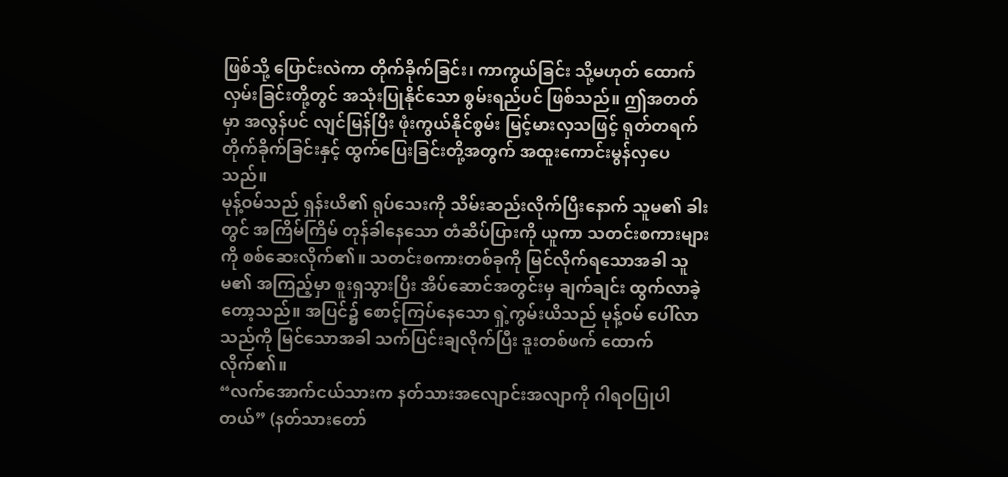ဖြစ်သို့ ပြောင်းလဲကာ တိုက်ခိုက်ခြင်း၊ ကာကွယ်ခြင်း သို့မဟုတ် ထောက်လှမ်းခြင်းတို့တွင် အသုံးပြုနိုင်သော စွမ်းရည်ပင် ဖြစ်သည်။ ဤအတတ်မှာ အလွန်ပင် လျင်မြန်ပြီး ဖုံးကွယ်နိုင်စွမ်း မြင့်မားလှသဖြင့် ရုတ်တရက် တိုက်ခိုက်ခြင်းနှင့် ထွက်ပြေးခြင်းတို့အတွက် အထူးကောင်းမွန်လှပေသည်။
မုန့်ဝမ်သည် ရှန်းယိ၏ ရုပ်သေးကို သိမ်းဆည်းလိုက်ပြီးနောက် သူမ၏ ခါးတွင် အကြိမ်ကြိမ် တုန်ခါနေသော တံဆိပ်ပြားကို ယူကာ သတင်းစကားများကို စစ်ဆေးလိုက်၏။ သတင်းစကားတစ်ခုကို မြင်လိုက်ရသောအခါ သူမ၏ အကြည့်မှာ စူးရှသွားပြီး အိပ်ဆောင်အတွင်းမှ ချက်ချင်း ထွက်လာခဲ့တော့သည်။ အပြင်၌ စောင့်ကြပ်နေသော ရှဲ့ကွမ်းယိသည် မုန့်ဝမ် ပေါ်လာသည်ကို မြင်သောအခါ သက်ပြင်းချလိုက်ပြီး ဒူးတစ်ဖက် ထောက်လိုက်၏။
“လက်အောက်ငယ်သားက နတ်သားအလျောင်းအလျာကို ဂါရဝပြုပါတယ်” (နတ်သားတော်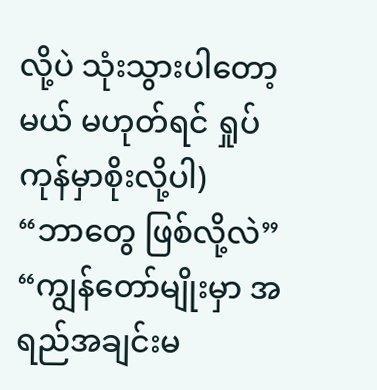လို့ပဲ သုံးသွားပါတော့မယ် မဟုတ်ရင် ရှုပ်ကုန်မှာစိုးလို့ပါ)
“ဘာတွေ ဖြစ်လို့လဲ”
“ကျွန်တော်မျိုးမှာ အရည်အချင်းမ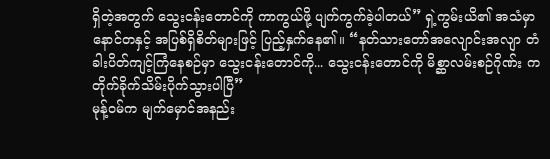ရှိတဲ့အတွက် သွေးငန်းတောင်ကို ကာကွယ်ဖို့ ပျက်ကွက်ခဲ့ပါတယ်” ရှဲ့ကွမ်းယိ၏ အသံမှာ နောင်တနှင့် အပြစ်ရှိစိတ်များဖြင့် ပြည့်နှက်နေ၏။ “နတ်သားတော်အလျောင်းအလျာ တံခါးပိတ်ကျင့်ကြံနေစဉ်မှာ သွေးငန်းတောင်ကို... သွေးငန်းတောင်ကို မိစ္ဆာလမ်းစဉ်ဂိုဏ်း က တိုက်ခိုက်သိမ်းပိုက်သွားပါပြီ”
မုန့်ဝမ်က မျက်မှောင်အနည်း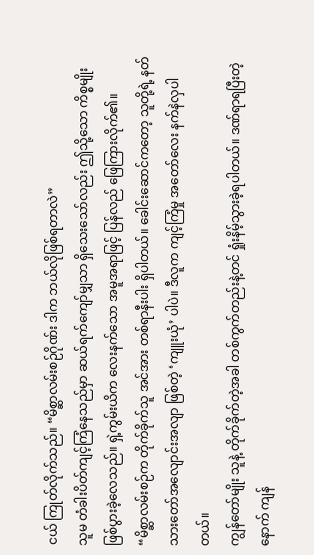ငယ် ကြုတ်လိုက်သည်။ “မိစ္ဆာလမ်းစဉ်ဂိုဏ်း ဒါက ဘယ်လိုဖြစ်ရတာလဲ”
သူမ တံခါးပိတ်ကျင့်ကြံနေသည်မှာ ဆယ်ရက်ကျော်မျှသာ ရှိသေးသော်လည်း ဤသို့သော ကိစ္စမျိုး ဖြစ်ပွားခဲ့လေသည်။ ရှဲ့ကွမ်းယိက လေးနက်သော အမူအရာဖြင့် ပြန်လည် ဖြေကြားလိုက်၏။
“မိစ္ဆာလမ်းစဉ်က တိုက်ခိုက်သူ အင်အား တစ်ရာနီးပါး ရှိပါတယ်။ ခေါင်းဆောင်ကတော့ သူတို့ရဲ့ နတ်သားတော်အလျောင်းအလျာ ဖြစ်တဲ့ ‘ကျူးယုံ’ ပါပဲ။ ဒီလူက ကျင့်ကြံမှု အတော်လေး နက်နဲလှပါတယ်။
ကျွန်တော်မျိုး သူနဲ့ တိုက်ခိုက်တဲ့အခါ တစ်ကွက်တည်းနဲ့တင် ရှုံးနိမ့်သွားခဲ့ရပါတယ်။ ဒဏ်ရာရပြီးတဲ့နောက် ကျန်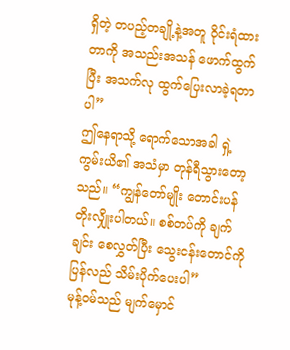ရှိတဲ့ တပည့်တချို့နဲ့အတူ ဝိုင်းရံထားတာကို အသည်းအသန် ဖောက်ထွက်ပြီး အသက်လု ထွက်ပြေးလာခဲ့ရတာပါ”
ဤနေရာသို့ ရောက်သောအခါ ရှဲ့ကွမ်းယိ၏ အသံမှာ တုန်ရီသွားတော့သည်။ “ကျွန်တော်မျိုး တောင်းပန်တိုးလျှိုးပါတယ်။ စစ်တပ်ကို ချက်ချင်း စေလွှတ်ပြီး သွေးငန်းတောင်ကို ပြန်လည် သိမ်းပိုက်ပေးပါ”
မုန့်ဝမ်သည် မျက်မှောင်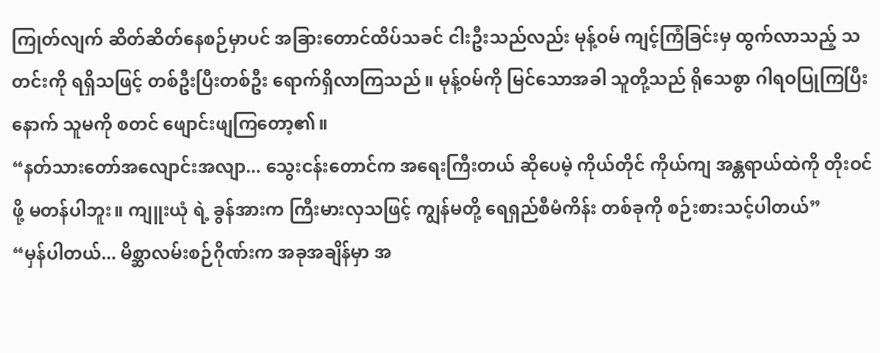ကြုတ်လျက် ဆိတ်ဆိတ်နေစဉ်မှာပင် အခြားတောင်ထိပ်သခင် ငါးဦးသည်လည်း မုန့်ဝမ် ကျင့်ကြံခြင်းမှ ထွက်လာသည့် သတင်းကို ရရှိသဖြင့် တစ်ဦးပြီးတစ်ဦး ရောက်ရှိလာကြသည်။ မုန့်ဝမ်ကို မြင်သောအခါ သူတို့သည် ရိုသေစွာ ဂါရဝပြုကြပြီးနောက် သူမကို စတင် ဖျောင်းဖျကြတော့၏။
“နတ်သားတော်အလျောင်းအလျာ... သွေးငန်းတောင်က အရေးကြီးတယ် ဆိုပေမဲ့ ကိုယ်တိုင် ကိုယ်ကျ အန္တရာယ်ထဲကို တိုးဝင်ဖို့ မတန်ပါဘူး။ ကျူးယုံ ရဲ့ ခွန်အားက ကြီးမားလှသဖြင့် ကျွန်မတို့ ရေရှည်စီမံကိန်း တစ်ခုကို စဉ်းစားသင့်ပါတယ်”
“မှန်ပါတယ်... မိစ္ဆာလမ်းစဉ်ဂိုဏ်းက အခုအချိန်မှာ အ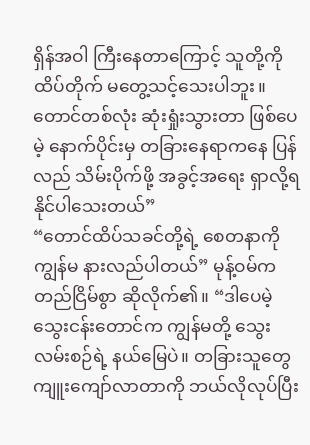ရှိန်အဝါ ကြီးနေတာကြောင့် သူတို့ကို ထိပ်တိုက် မတွေ့သင့်သေးပါဘူး။ တောင်တစ်လုံး ဆုံးရှုံးသွားတာ ဖြစ်ပေမဲ့ နောက်ပိုင်းမှ တခြားနေရာကနေ ပြန်လည် သိမ်းပိုက်ဖို့ အခွင့်အရေး ရှာလို့ရနိုင်ပါသေးတယ်”
“တောင်ထိပ်သခင်တို့ရဲ့ စေတနာကို ကျွန်မ နားလည်ပါတယ်” မုန့်ဝမ်က တည်ငြိမ်စွာ ဆိုလိုက်၏။ “ဒါပေမဲ့ သွေးငန်းတောင်က ကျွန်မတို့ သွေးလမ်းစဉ်ရဲ့ နယ်မြေပဲ။ တခြားသူတွေ ကျူးကျော်လာတာကို ဘယ်လိုလုပ်ပြီး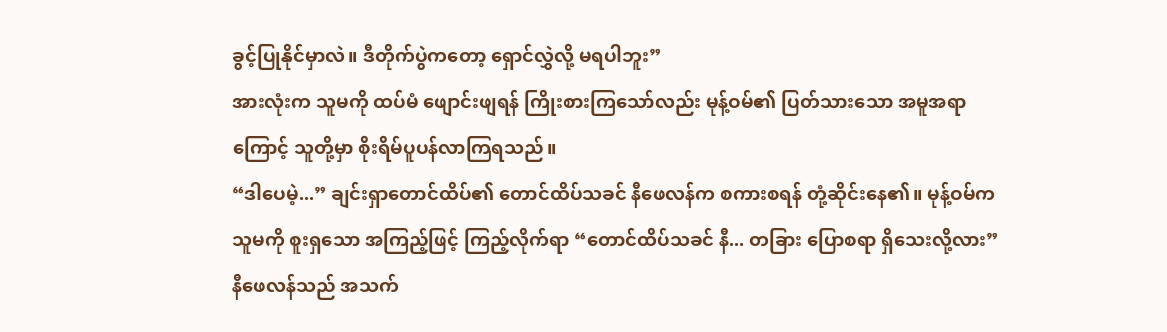ခွင့်ပြုနိုင်မှာလဲ။ ဒီတိုက်ပွဲကတော့ ရှောင်လွှဲလို့ မရပါဘူး”
အားလုံးက သူမကို ထပ်မံ ဖျောင်းဖျရန် ကြိုးစားကြသော်လည်း မုန့်ဝမ်၏ ပြတ်သားသော အမူအရာကြောင့် သူတို့မှာ စိုးရိမ်ပူပန်လာကြရသည်။
“ဒါပေမဲ့...” ချင်းရှာတောင်ထိပ်၏ တောင်ထိပ်သခင် နီဖေလန်က စကားစရန် တုံ့ဆိုင်းနေ၏။ မုန့်ဝမ်က သူမကို စူးရှသော အကြည့်ဖြင့် ကြည့်လိုက်ရာ “တောင်ထိပ်သခင် နီ... တခြား ပြောစရာ ရှိသေးလို့လား”
နီဖေလန်သည် အသက်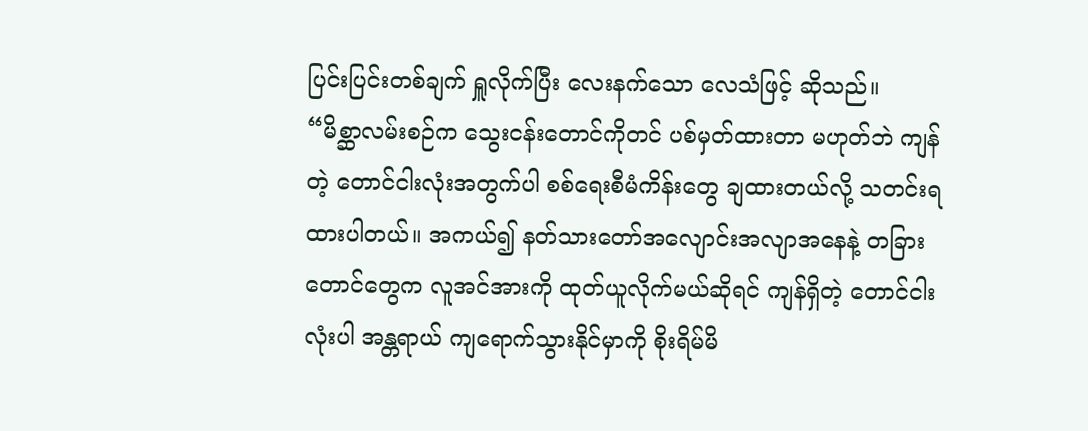ပြင်းပြင်းတစ်ချက် ရှူလိုက်ပြီး လေးနက်သော လေသံဖြင့် ဆိုသည်။
“မိစ္ဆာလမ်းစဉ်က သွေးငန်းတောင်ကိုတင် ပစ်မှတ်ထားတာ မဟုတ်ဘဲ ကျန်တဲ့ တောင်ငါးလုံးအတွက်ပါ စစ်ရေးစီမံကိန်းတွေ ချထားတယ်လို့ သတင်းရထားပါတယ်။ အကယ်၍ နတ်သားတော်အလျောင်းအလျာအနေနဲ့ တခြားတောင်တွေက လူအင်အားကို ထုတ်ယူလိုက်မယ်ဆိုရင် ကျန်ရှိတဲ့ တောင်ငါးလုံးပါ အန္တရာယ် ကျရောက်သွားနိုင်မှာကို စိုးရိမ်မိ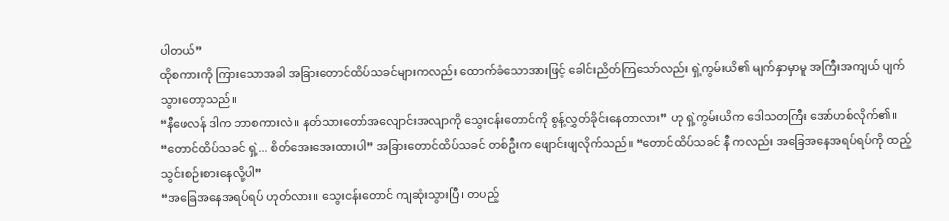ပါတယ်”
ထိုစကားကို ကြားသောအခါ အခြားတောင်ထိပ်သခင်များကလည်း ထောက်ခံသောအားဖြင့် ခေါင်းညိတ်ကြသော်လည်း ရှဲ့ကွမ်းယိ၏ မျက်နှာမှာမူ အကြီးအကျယ် ပျက်သွားတော့သည်။
“နီဖေလန် ဒါက ဘာစကားလဲ။ နတ်သားတော်အလျောင်းအလျာကို သွေးငန်းတောင်ကို စွန့်လွှတ်ခိုင်းနေတာလား” ဟု ရှဲ့ကွမ်းယိက ဒေါသတကြီး အော်ဟစ်လိုက်၏။
“တောင်ထိပ်သခင် ရှဲ့... စိတ်အေးအေးထားပါ” အခြားတောင်ထိပ်သခင် တစ်ဦးက ဖျောင်းဖျလိုက်သည်။ “တောင်ထိပ်သခင် နီ ကလည်း အခြေအနေအရပ်ရပ်ကို ထည့်သွင်းစဉ်းစားနေလို့ပါ”
“အခြေအနေအရပ်ရပ် ဟုတ်လား။ သွေးငန်းတောင် ကျဆုံးသွားပြီ၊ တပည့်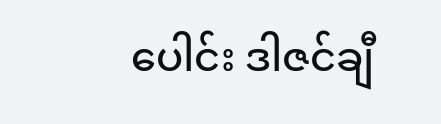ပေါင်း ဒါဇင်ချီ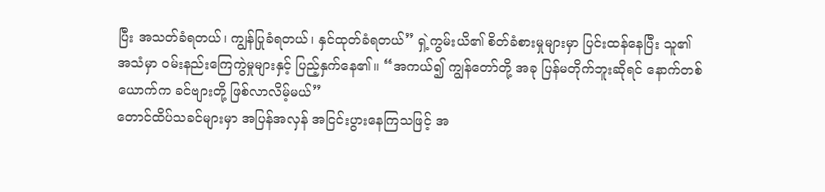ပြီး အသတ်ခံရတယ်၊ ကျွန်ပြုခံရတယ်၊ နှင်ထုတ်ခံရတယ်” ရှဲ့ကွမ်းယိ၏ စိတ်ခံစားမှုများမှာ ပြင်းထန်နေပြီး သူ၏ အသံမှာ ဝမ်းနည်းကြေကွဲမှုများနှင့် ပြည့်နှက်နေ၏။ “အကယ်၍ ကျွန်တော်တို့ အခု ပြန်မတိုက်ဘူးဆိုရင် နောက်တစ်ယောက်က ခင်ဗျားတို့ ဖြစ်လာလိမ့်မယ်”
တောင်ထိပ်သခင်များမှာ အပြန်အလှန် အငြင်းပွားနေကြသဖြင့် အ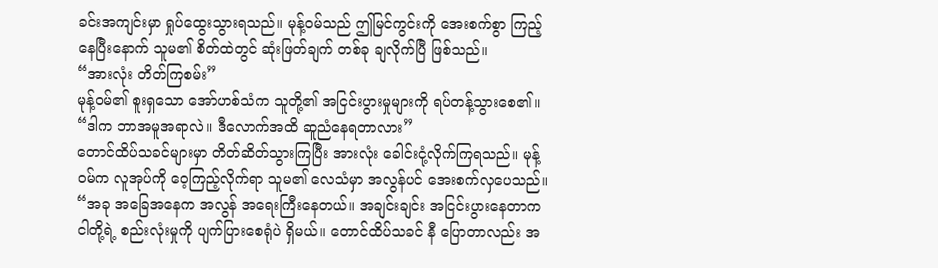ခင်းအကျင်းမှာ ရှုပ်ထွေးသွားရသည်။ မုန့်ဝမ်သည် ဤမြင်ကွင်းကို အေးစက်စွာ ကြည့်နေပြီးနောက် သူမ၏ စိတ်ထဲတွင် ဆုံးဖြတ်ချက် တစ်ခု ချလိုက်ပြီ ဖြစ်သည်။
“အားလုံး တိတ်ကြစမ်း”
မုန့်ဝမ်၏ စူးရှသော အော်ဟစ်သံက သူတို့၏ အငြင်းပွားမှုများကို ရပ်တန့်သွားစေ၏။ “ဒါက ဘာအမူအရာလဲ။ ဒီလောက်အထိ ဆူညံနေရတာလား”
တောင်ထိပ်သခင်များမှာ တိတ်ဆိတ်သွားကြပြီး အားလုံး ခေါင်းငုံ့လိုက်ကြရသည်။ မုန့်ဝမ်က လူအုပ်ကို ဝေ့ကြည့်လိုက်ရာ သူမ၏ လေသံမှာ အလွန်ပင် အေးစက်လှပေသည်။
“အခု အခြေအနေက အလွန် အရေးကြီးနေတယ်။ အချင်းချင်း အငြင်းပွားနေတာက ငါတို့ရဲ့ စည်းလုံးမှုကို ပျက်ပြားစေရုံပဲ ရှိမယ်။ တောင်ထိပ်သခင် နီ ပြောတာလည်း အ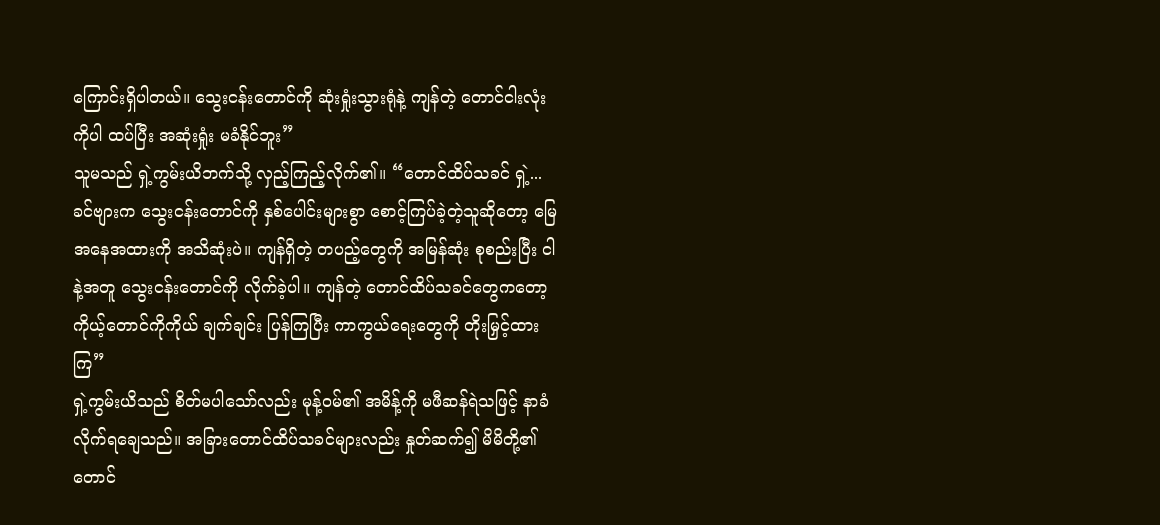ကြောင်းရှိပါတယ်။ သွေးငန်းတောင်ကို ဆုံးရှုံးသွားရုံနဲ့ ကျန်တဲ့ တောင်ငါးလုံးကိုပါ ထပ်ပြီး အဆုံးရှုံး မခံနိုင်ဘူး”
သူမသည် ရှဲ့ကွမ်းယိဘက်သို့ လှည့်ကြည့်လိုက်၏။ “တောင်ထိပ်သခင် ရှဲ့... ခင်ဗျားက သွေးငန်းတောင်ကို နှစ်ပေါင်းများစွာ စောင့်ကြပ်ခဲ့တဲ့သူဆိုတော့ မြေအနေအထားကို အသိဆုံးပဲ။ ကျန်ရှိတဲ့ တပည့်တွေကို အမြန်ဆုံး စုစည်းပြီး ငါနဲ့အတူ သွေးငန်းတောင်ကို လိုက်ခဲ့ပါ။ ကျန်တဲ့ တောင်ထိပ်သခင်တွေကတော့ ကိုယ့်တောင်ကိုကိုယ် ချက်ချင်း ပြန်ကြပြီး ကာကွယ်ရေးတွေကို တိုးမြှင့်ထားကြ”
ရှဲ့ကွမ်းယိသည် စိတ်မပါသော်လည်း မုန့်ဝမ်၏ အမိန့်ကို မဖီဆန်ရဲသဖြင့် နာခံလိုက်ရချေသည်။ အခြားတောင်ထိပ်သခင်များလည်း နှုတ်ဆက်၍ မိမိတို့၏ တောင်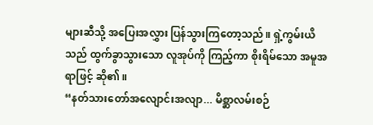များဆီသို့ အပြေးအလွှား ပြန်သွားကြတော့သည်။ ရှဲ့ကွမ်းယိသည် ထွက်ခွာသွားသော လူအုပ်ကို ကြည့်ကာ စိုးရိမ်သော အမူအရာဖြင့် ဆို၏။
“နတ်သားတော်အလျောင်းအလျာ... မိစ္ဆာလမ်းစဉ်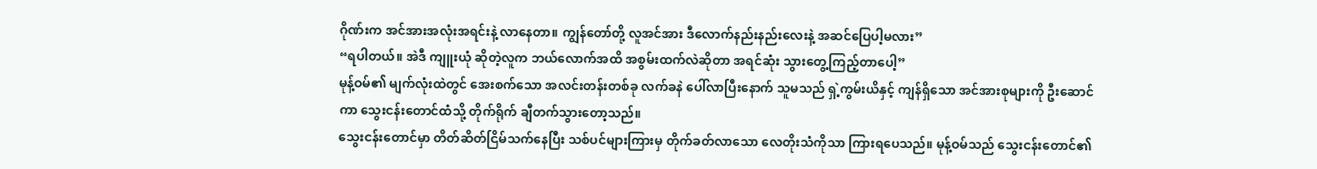ဂိုဏ်းက အင်အားအလုံးအရင်းနဲ့ လာနေတာ။ ကျွန်တော်တို့ လူအင်အား ဒီလောက်နည်းနည်းလေးနဲ့ အဆင်ပြေပါ့မလား”
“ရပါတယ်။ အဲဒီ ကျူးယုံ ဆိုတဲ့လူက ဘယ်လောက်အထိ အစွမ်းထက်လဲဆိုတာ အရင်ဆုံး သွားတွေ့ကြည့်တာပေါ့”
မုန့်ဝမ်၏ မျက်လုံးထဲတွင် အေးစက်သော အလင်းတန်းတစ်ခု လက်ခနဲ ပေါ်လာပြီးနောက် သူမသည် ရှဲ့ကွမ်းယိနှင့် ကျန်ရှိသော အင်အားစုများကို ဦးဆောင်ကာ သွေးငန်းတောင်ထံသို့ တိုက်ရိုက် ချီတက်သွားတော့သည်။
သွေးငန်းတောင်မှာ တိတ်ဆိတ်ငြိမ်သက်နေပြီး သစ်ပင်များကြားမှ တိုက်ခတ်လာသော လေတိုးသံကိုသာ ကြားရပေသည်။ မုန့်ဝမ်သည် သွေးငန်းတောင်၏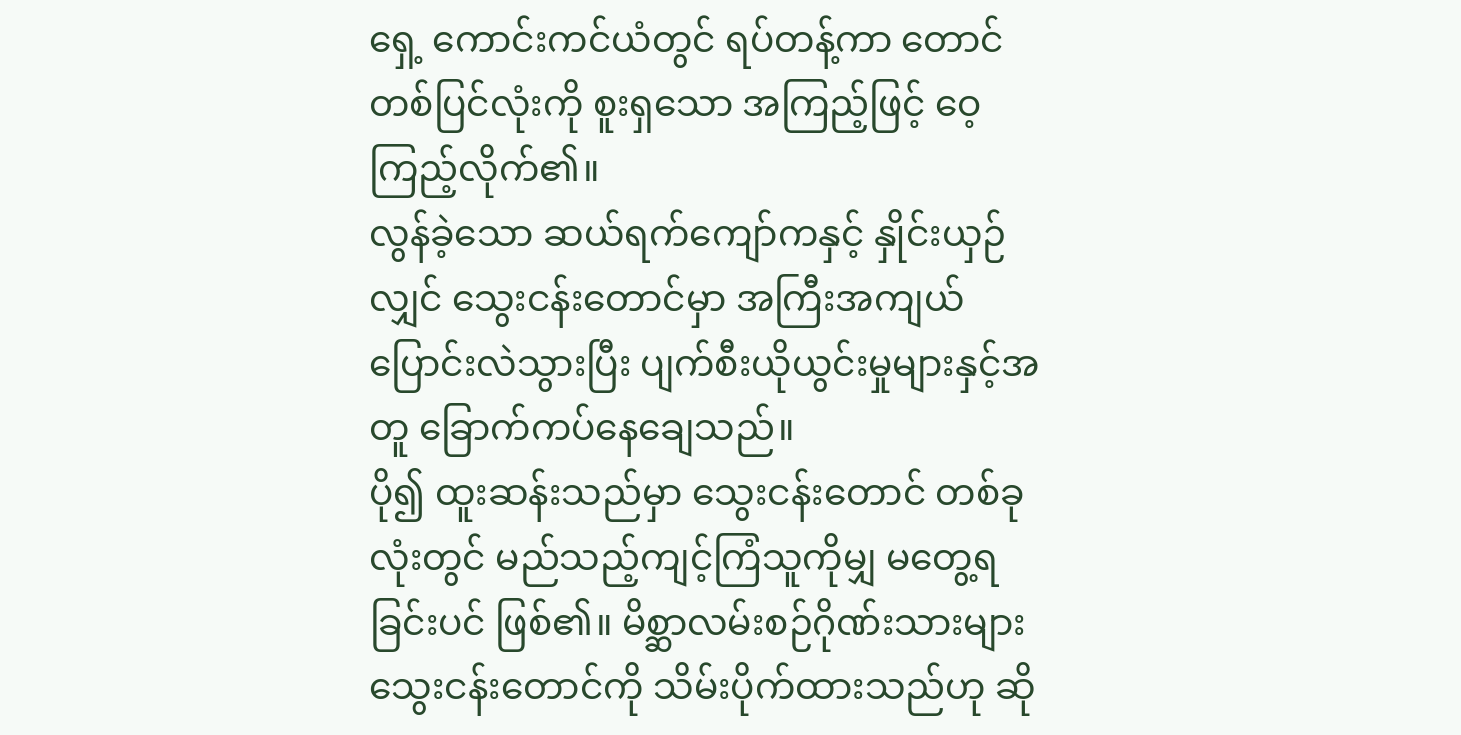ရှေ့ ကောင်းကင်ယံတွင် ရပ်တန့်ကာ တောင်တစ်ပြင်လုံးကို စူးရှသော အကြည့်ဖြင့် ဝေ့ကြည့်လိုက်၏။
လွန်ခဲ့သော ဆယ်ရက်ကျော်ကနှင့် နှိုင်းယှဉ်လျှင် သွေးငန်းတောင်မှာ အကြီးအကျယ် ပြောင်းလဲသွားပြီး ပျက်စီးယိုယွင်းမှုများနှင့်အတူ ခြောက်ကပ်နေချေသည်။
ပို၍ ထူးဆန်းသည်မှာ သွေးငန်းတောင် တစ်ခုလုံးတွင် မည်သည့်ကျင့်ကြံသူကိုမျှ မတွေ့ရခြင်းပင် ဖြစ်၏။ မိစ္ဆာလမ်းစဉ်ဂိုဏ်းသားများ သွေးငန်းတောင်ကို သိမ်းပိုက်ထားသည်ဟု ဆို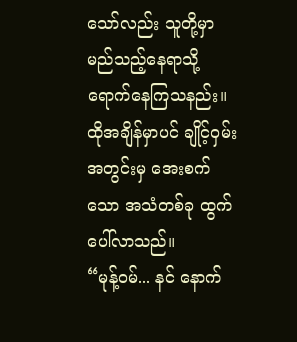သော်လည်း သူတို့မှာ မည်သည့်နေရာသို့ ရောက်နေကြသနည်း။ ထိုအချိန်မှာပင် ချိုင့်ဝှမ်းအတွင်းမှ အေးစက်သော အသံတစ်ခု ထွက်ပေါ်လာသည်။
“မုန့်ဝမ်... နင် နောက်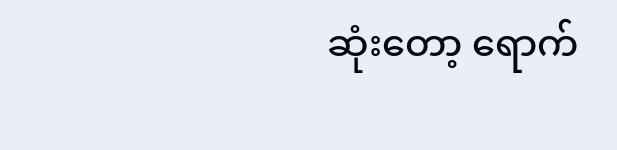ဆုံးတော့ ရောက်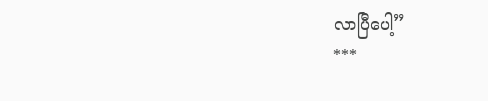လာပြီပေါ့”
***